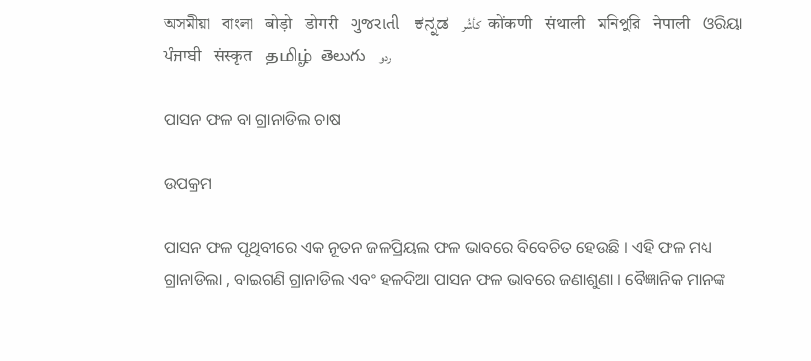অসমীয়া   বাংলা   बोड़ो   डोगरी   ગુજરાતી   ಕನ್ನಡ   كأشُر   कोंकणी   संथाली   মনিপুরি   नेपाली   ଓରିୟା   ਪੰਜਾਬੀ   संस्कृत   தமிழ்  తెలుగు   ردو

ପାସନ ଫଳ ବା ଗ୍ରାନାଡିଲ ଚାଷ

ଉପକ୍ରମ

ପାସନ ଫଳ ପୃଥିବୀରେ ଏକ ନୂତନ ଜଳପ୍ରିୟଲ ଫଳ ଭାବରେ ବିବେଚିତ ହେଉଛି । ଏହି ଫଳ ମଧ୍ୟ ଗ୍ରାନାଡିଲା , ବାଇଗଣି ଗ୍ରାନାଡିଲ ଏବଂ ହଳଦିଆ ପାସନ ଫଳ ଭାବରେ ଜଣାଶୁଣା । ବୈଜ୍ଞାନିକ ମାନଙ୍କ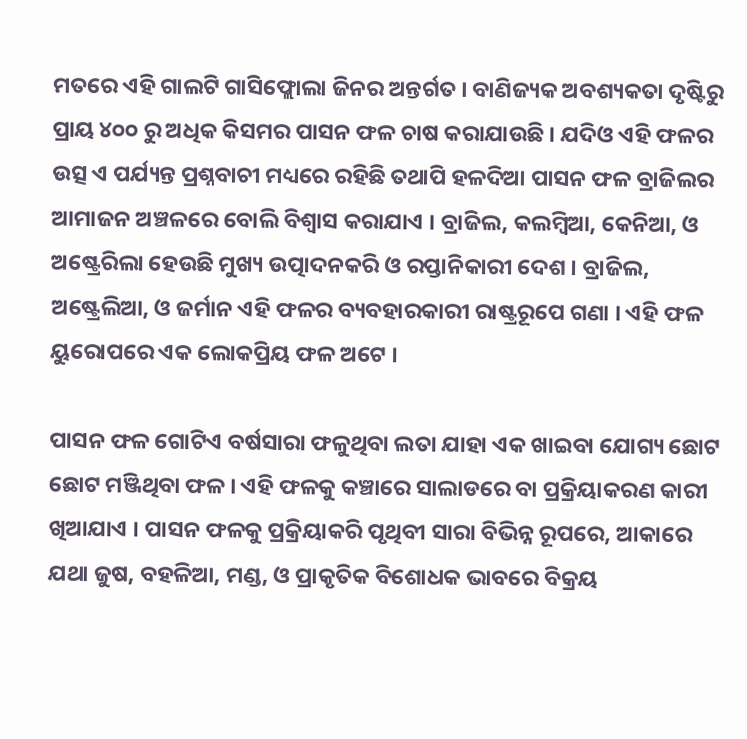ମତରେ ଏହି ଗାଲଟି ଗାସିଫ୍ଲୋଲା ଜିନର ଅନ୍ତର୍ଗତ । ବାଣିଜ୍ୟକ ଅବଶ୍ୟକତା ଦୃଷ୍ଟିରୁ ପ୍ରାୟ ୪୦୦ ରୁ ଅଧିକ କିସମର ପାସନ ଫଳ ଚାଷ କରାଯାଉଛି । ଯଦିଓ ଏହି ଫଳର ଉତ୍ସ ଏ ପର୍ଯ୍ୟନ୍ତ ପ୍ରଶ୍ନବାଚୀ ମଧ୍ୟରେ ରହିଛି ତଥାପି ହଳଦିଆ ପାସନ ଫଳ ବ୍ରାଜିଲର ଆମାଜନ ଅଞ୍ଚଳରେ ବୋଲି ବିଶ୍ଵାସ କରାଯାଏ । ବ୍ରାଜିଲ, କଲମ୍ବିଆ, କେନିଆ, ଓ ଅଷ୍ଟ୍ରେରିଲା ହେଉଛି ମୁଖ୍ୟ ଉତ୍ପାଦନକରି ଓ ରପ୍ତାନିକାରୀ ଦେଶ । ବ୍ରାଜିଲ, ଅଷ୍ଟ୍ରେଲିଆ, ଓ ଜର୍ମାନ ଏହି ଫଳର ବ୍ୟବହାରକାରୀ ରାଷ୍ଟ୍ରରୂପେ ଗଣା । ଏହି ଫଳ ୟୁରୋପରେ ଏକ ଲୋକପ୍ରିୟ ଫଳ ଅଟେ ।

ପାସନ ଫଳ ଗୋଟିଏ ବର୍ଷସାରା ଫଳୁଥିବା ଲତା ଯାହା ଏକ ଖାଇବା ଯୋଗ୍ୟ ଛୋଟ ଛୋଟ ମଞ୍ଜିଥିବା ଫଳ । ଏହି ଫଳକୁ କଞ୍ଚାରେ ସାଲାଡରେ ବା ପ୍ରକ୍ରିୟାକରଣ କାରୀ ଖିଆଯାଏ । ପାସନ ଫଳକୁ ପ୍ରକ୍ରିୟାକରି ପୃଥିବୀ ସାରା ବିଭିନ୍ନ ରୂପରେ, ଆକାରେ ଯଥା ଜୁଷ, ବହଳିଆ, ମଣ୍ଡ, ଓ ପ୍ରାକୃତିକ ବିଶୋଧକ ଭାବରେ ବିକ୍ରୟ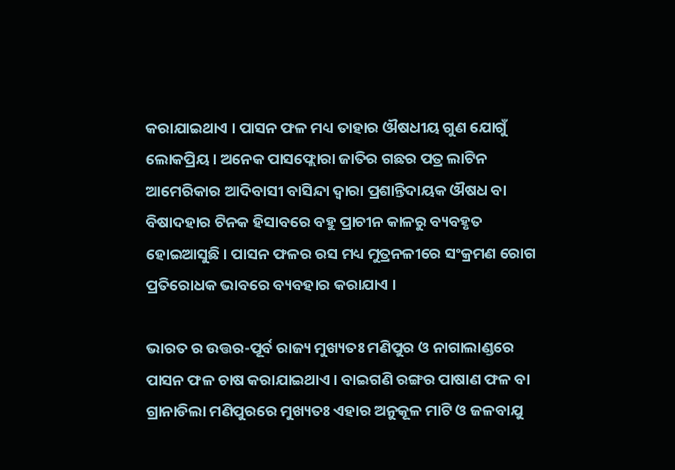କରାଯାଇଥାଏ । ପାସନ ଫଳ ମଧ୍ୟ ତାହାର ଔଷଧୀୟ ଗୁଣ ଯୋଗୁଁ ଲୋକପ୍ରିୟ । ଅନେକ ପାସଫ୍ଲୋରା ଜାତିର ଗଛର ପତ୍ର ଲାଟିନ ଆମେରିକାର ଆଦିବାସୀ ବାସିନ୍ଦା ଦ୍ଵାରା ପ୍ରଶାନ୍ତିଦାୟକ ଔଷଧ ବା ବିଷାଦହାର ଟିନକ ହିସାବରେ ବହୁ ପ୍ରାଚୀନ କାଳରୁ ବ୍ୟବହୃତ ହୋଇଆସୁଛି । ପାସନ ଫଳର ରସ ମଧ୍ୟ ମୁତ୍ରନଳୀରେ ସଂକ୍ରମଣ ରୋଗ ପ୍ରତିରୋଧକ ଭାବରେ ବ୍ୟବହାର କରାଯାଏ ।

ଭାରତ ର ଉତ୍ତର-ପୂର୍ବ ରାଜ୍ୟ ମୁଖ୍ୟତଃ ମଣିପୁର ଓ ନାଗାଲାଣ୍ଡରେ ପାସନ ଫଳ ଚାଷ କରାଯାଇଥାଏ । ବାଇଗଣି ରଙ୍ଗର ପାଷାଣ ଫଳ ବା ଗ୍ରାନାଡିଲା ମଣିପୁରରେ ମୁଖ୍ୟତଃ ଏହାର ଅନୁକୂଳ ମାଟି ଓ ଜଳବାଯୁ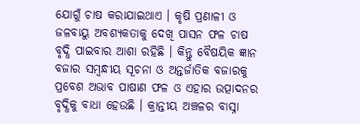ଯୋଗୁଁ ଚାଷ କରାଯାଇଥାଏ । କୃଷି ପ୍ରଣାଳୀ ଓ ଜଳବାୟୁ ଅବଶ୍ୟକତାକୁ ଦେଖି ପାସନ ଫଳ ଚାଷ ବୃଦ୍ଧି ପାଇବାର ଆଶା ରହିଛି । କିନ୍ତୁ ବୈଷୟିକ ଜ୍ଞାନ ବଜାର ସମ୍ବନ୍ଧୀୟ ସୂଚନା ଓ ଅନ୍ତର୍ଜାତିକ ବଜାରକୁ ପ୍ରବେଶ ଅଭାବ ପାଷାଣ ଫଳ ଓ ଏହାର ଉତ୍ପାଦନର ବୃଦ୍ଧିକୁ ବାଧା ହେଉଛି । କ୍ରାନ୍ତୀୟ ଅଞ୍ଚଳର ବାସ୍ନା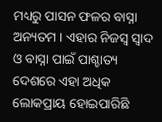ମଧ୍ୟରୁ ପାସନ ଫଳର ବାସ୍ନା ଅନ୍ୟତମ । ଏହାର ନିଜସ୍ଵ ସ୍ଵାଦ ଓ ବାସ୍ନା ପାଇଁ ପାଶ୍ଚାତ୍ୟ ଦେଶରେ ଏହା ଅଧିକ ଲୋକପ୍ରାୟ ହୋଇପାରିଛି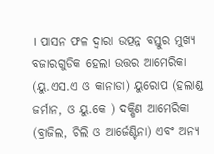। ପାସନ ଫଳ ଦ୍ଵାରା ଉତ୍ପନ୍ନ ବସ୍ତୁର ମୁଖ୍ୟ ବଜାରଗୁଡିକ ହେଲା ଉତ୍ତର ଆମେରିକା (ୟୁ.ଏସ.ଏ ଓ କାନାଡା) ୟୁରୋପ (ହଲାଣ୍ଡ ଜର୍ମାନ, ଓ ୟୁ.କେ ) ଦକ୍ଷିଣ ଆମେରିକା (ବ୍ରାଜିଲ, ଚିଲି ଓ ଆର୍ଜେଣ୍ଟିନା) ଏବଂ ଅନ୍ୟ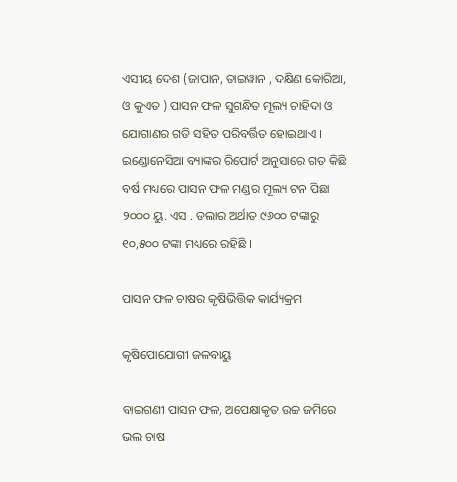ଏସୀୟ ଦେଶ (ଜାପାନ, ତାଇୱାନ , ଦକ୍ଷିଣ କୋରିଆ, ଓ କୁଏତ ) ପାସନ ଫଳ ସୁଗନ୍ଧିତ ମୂଲ୍ୟ ଚାହିଦା ଓ ଯୋଗାଣର ଗତି ସହିତ ପରିବର୍ତ୍ତିତ ହୋଇଥାଏ । ଇଣ୍ଡୋନେସିଆ ବ୍ୟାଙ୍କର ରିପୋର୍ଟ ଅନୁସାରେ ଗତ କିଛି ବର୍ଷ ମଧ୍ୟରେ ପାସନ ଫଳ ମଣ୍ଡର ମୂଲ୍ୟ ଟନ ପିଛା ୨୦୦୦ ୟୁ. ଏସ . ଡଲାର ଅର୍ଥାତ ୯୬୦୦ ଟଙ୍କାରୁ ୧୦,୫୦୦ ଟଙ୍କା ମଧ୍ୟରେ ରହିଛି ।

ପାସନ ଫଳ ଚାଷର କୃଷିଭିତ୍ତିକ କାର୍ଯ୍ୟକ୍ରମ

କୃଷିପୋଯୋଗୀ ଜଳବାୟୁ

ବାଇଗଣୀ ପାସନ ଫଳ, ଅପେକ୍ଷାକୃତ ଉଚ୍ଚ ଜମିରେ ଭଲ ଚାଷ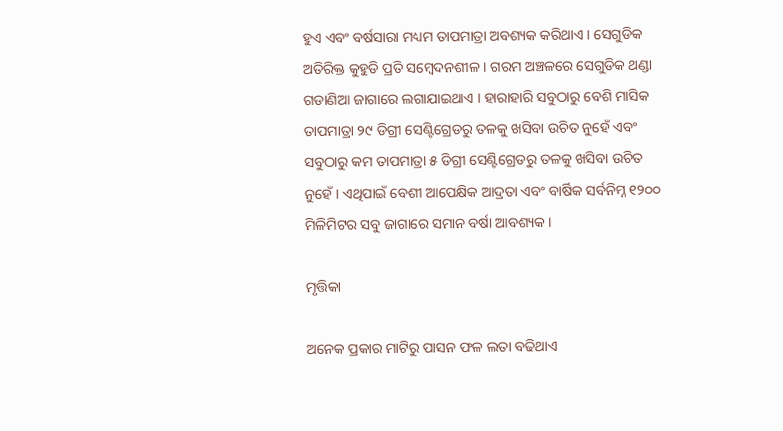ହୁଏ ଏବଂ ବର୍ଷସାରା ମଧ୍ୟମ ତାପମାତ୍ରା ଅବଶ୍ୟକ କରିଥାଏ । ସେଗୁଡିକ ଅତିରିକ୍ତ କୁହୁଡି ପ୍ରତି ସମ୍ବେଦନଶୀଳ । ଗରମ ଅଞ୍ଚଳରେ ସେଗୁଡିକ ଥଣ୍ଡା ଗଡାଣିଆ ଜାଗାରେ ଲଗାଯାଇଥାଏ । ହାରାହାରି ସବୁଠାରୁ ବେଶି ମାସିକ ତାପମାତ୍ରା ୨୯ ଡିଗ୍ରୀ ସେଣ୍ଟିଗ୍ରେଡରୁ ତଳକୁ ଖସିବା ଉଚିତ ନୁହେଁ ଏବଂ ସବୁଠାରୁ କମ ତାପମାତ୍ରା ୫ ଡିଗ୍ରୀ ସେଣ୍ଟିଗ୍ରେଡରୁ ତଳକୁ ଖସିବା ଉଚିତ ନୁହେଁ । ଏଥିପାଇଁ ବେଶୀ ଆପେକ୍ଷିକ ଆଦ୍ରତା ଏବଂ ବାର୍ଷିକ ସର୍ବନିମ୍ନ ୧୨୦୦ ମିଳିମିଟର ସବୁ ଜାଗାରେ ସମାନ ବର୍ଷା ଆବଶ୍ୟକ ।

ମୃତ୍ତିକା

ଅନେକ ପ୍ରକାର ମାଟିରୁ ପାସନ ଫଳ ଲତା ବଢିଥାଏ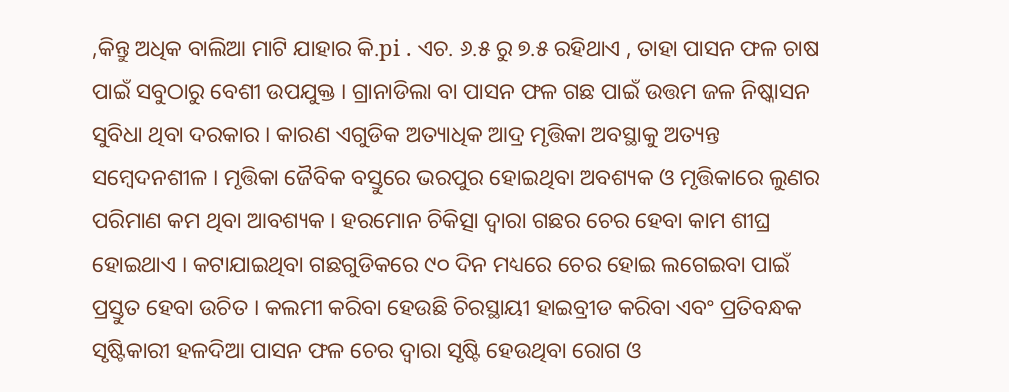,କିନ୍ତୁ ଅଧିକ ବାଲିଆ ମାଟି ଯାହାର କି.pi . ଏଚ. ୬.୫ ରୁ ୭.୫ ରହିଥାଏ , ତାହା ପାସନ ଫଳ ଚାଷ ପାଇଁ ସବୁଠାରୁ ବେଶୀ ଉପଯୁକ୍ତ । ଗ୍ରାନାଡିଲା ବା ପାସନ ଫଳ ଗଛ ପାଇଁ ଉତ୍ତମ ଜଳ ନିଷ୍କାସନ ସୁବିଧା ଥିବା ଦରକାର । କାରଣ ଏଗୁଡିକ ଅତ୍ୟାଧିକ ଆଦ୍ର ମୃତ୍ତିକା ଅବସ୍ଥାକୁ ଅତ୍ୟନ୍ତ ସମ୍ବେଦନଶୀଳ । ମୃତ୍ତିକା ଜୈବିକ ବସ୍ତୁରେ ଭରପୁର ହୋଇଥିବା ଅବଶ୍ୟକ ଓ ମୃତ୍ତିକାରେ ଲୁଣର ପରିମାଣ କମ ଥିବା ଆବଶ୍ୟକ । ହରମୋନ ଚିକିତ୍ସା ଦ୍ଵାରା ଗଛର ଚେର ହେବା କାମ ଶୀଘ୍ର ହୋଇଥାଏ । କଟାଯାଇଥିବା ଗଛଗୁଡିକରେ ୯୦ ଦିନ ମଧ୍ୟରେ ଚେର ହୋଇ ଲଗେଇବା ପାଇଁ ପ୍ରସ୍ତୁତ ହେବା ଉଚିତ । କଲମୀ କରିବା ହେଉଛି ଚିରସ୍ଥାୟୀ ହାଇବ୍ରୀଡ କରିବା ଏବଂ ପ୍ରତିବନ୍ଧକ ସୃଷ୍ଟିକାରୀ ହଳଦିଆ ପାସନ ଫଳ ଚେର ଦ୍ଵାରା ସୃଷ୍ଟି ହେଉଥିବା ରୋଗ ଓ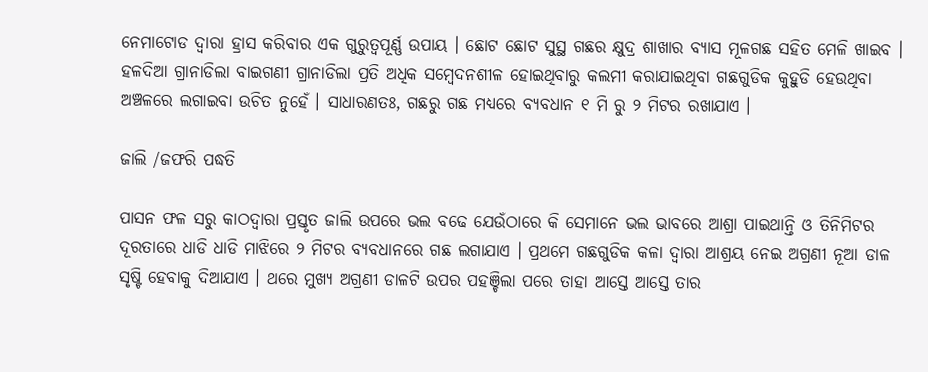ନେମାଟୋଡ ଦ୍ଵାରା ହ୍ରାସ କରିବାର ଏକ ଗୁରୁତ୍ଵପୂର୍ଣ୍ଣ ଉପାୟ । ଛୋଟ ଛୋଟ ସୁସ୍ଥ ଗଛର କ୍ଷୁଦ୍ର ଶାଖାର ବ୍ୟାସ ମୂଳଗଛ ସହିତ ମେଳି ଖାଇବ । ହଳଦିଆ ଗ୍ରାନାଡିଲା ବାଇଗଣୀ ଗ୍ରାନାଡିଲା ପ୍ରତି ଅଧିକ ସମ୍ବେଦନଶୀଳ ହୋଇଥିବାରୁ କଲମୀ କରାଯାଇଥିବା ଗଛଗୁଡିକ କୁହୁଡି ହେଉଥିବା ଅଞ୍ଚଳରେ ଲଗାଇବା ଉଚିତ ନୁହେଁ । ସାଧାରଣତଃ, ଗଛରୁ ଗଛ ମଧ୍ୟରେ ବ୍ୟବଧାନ ୧ ମି ରୁ ୨ ମିଟର ରଖାଯାଏ ।

ଜାଲି /ଜଫରି ପଦ୍ଧତି

ପାସନ ଫଳ ସରୁ କାଠଦ୍ଵାରା ପ୍ରସ୍ତୃତ ଜାଲି ଉପରେ ଭଲ ବଢେ ଯେଉଁଠାରେ କି ସେମାନେ ଭଲ ଭାବରେ ଆଶ୍ରା ପାଇଥାନ୍ତି ଓ ତିନିମିଟର ଦୂରତାରେ ଧାଡି ଧାଡି ମାଝିରେ ୨ ମିଟର ବ୍ୟବଧାନରେ ଗଛ ଲଗାଯାଏ । ପ୍ରଥମେ ଗଛଗୁଡିକ କଳା ଦ୍ଵାରା ଆଶ୍ରୟ ନେଇ ଅଗ୍ରଣୀ ନୂଆ ଡାଳ ସୃଷ୍ଟି ହେବାକୁ ଦିଆଯାଏ । ଥରେ ମୁଖ୍ୟ ଅଗ୍ରଣୀ ଡାଳଟି ଉପର ପହଞ୍ଚିଲା ପରେ ତାହା ଆସ୍ତେ ଆସ୍ତେ ତାର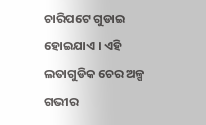ଚାରିପଟେ ଗୁଡାଇ ହୋଇଯାଏ । ଏହି ଲତାଗୁଡିକ ଚେର ଅଳ୍ପ ଗଭୀର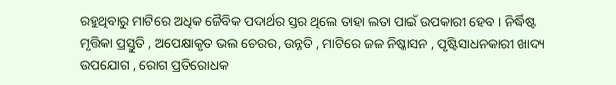ରହୁଥିବାରୁ ମାଟିରେ ଅଧିକ ଜୈବିକ ପଦାର୍ଥର ସ୍ତର ଥିଲେ ତାହା ଲତା ପାଇଁ ଉପକାରୀ ହେବ । ନିର୍ଦ୍ଧିଷ୍ଟ ମୃତ୍ତିକା ପ୍ରସ୍ତୁତି , ଅପେକ୍ଷାକୃତ ଭଲ ଚେରର, ଉନ୍ନତି , ମାଟିରେ ଜଳ ନିଷ୍କାସନ , ପୃଷ୍ଟିସାଧନକାରୀ ଖାଦ୍ୟ ଉପଯୋଗ , ରୋଗ ପ୍ରତିରୋଧକ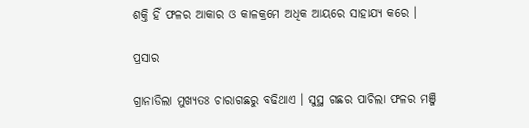ଶକ୍ତି ହିଁ ଫଳର ଆକାର ଓ କାଳକ୍ରମେ ଅଧିକ ଆୟରେ ସାହାଯ୍ୟ କରେ ।

ପ୍ରସାର

ଗ୍ରାନାଡିଲା ମୁଖ୍ୟତଃ ଚାରାଗଛରୁ ବଢିଥାଏ । ସୁସ୍ଥ ଗଛର ପାଚିଲା ଫଳର ମଞ୍ଜି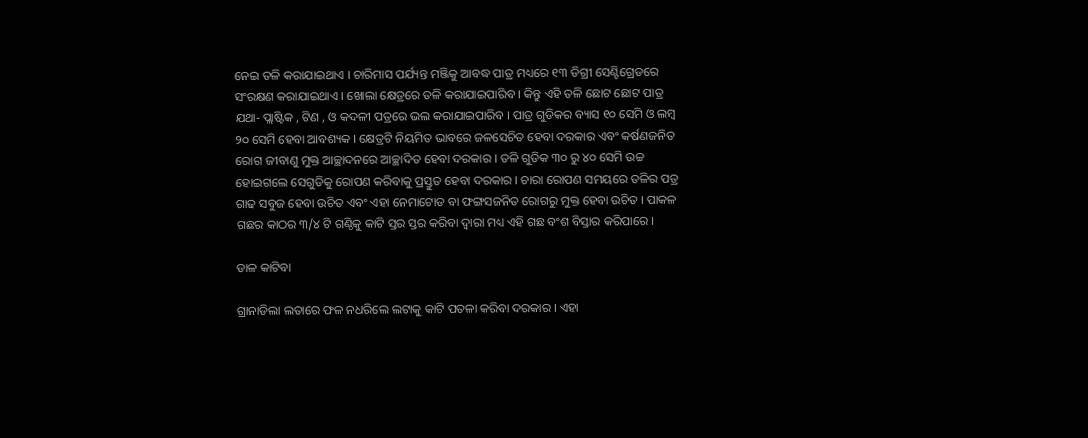ନେଇ ତଳି କରାଯାଇଥାଏ । ଚାରିମାସ ପର୍ଯ୍ୟନ୍ତ ମଞ୍ଜିକୁ ଆବଦ୍ଧ ପାତ୍ର ମଧ୍ୟରେ ୧୩ ଡିଗ୍ରୀ ସେଣ୍ଟିଗ୍ରେଡରେ ସଂରକ୍ଷଣ କରାଯାଇଥାଏ । ଖୋଲା କ୍ଷେତ୍ରରେ ତଳି କରାଯାଇପାରିବ । କିନ୍ତୁ ଏହି ତଳି ଛୋଟ ଛୋଟ ପାତ୍ର ଯଥା- ପ୍ଲାଷ୍ଟିକ , ଟିଣ , ଓ କଦଳୀ ପତ୍ରରେ ଭଲ କରାଯାଇପାରିବ । ପାତ୍ର ଗୁଡିକର ବ୍ୟାସ ୧୦ ସେମି ଓ ଲମ୍ବ ୨୦ ସେମି ହେବା ଆବଶ୍ୟକ । କ୍ଷେତ୍ରଟି ନିୟମିତ ଭାବରେ ଜଳସେଚିତ ହେବା ଦରକାର ଏବଂ କର୍ଷଣଜନିତ ରୋଗ ଜୀବାଣୁ ମୁକ୍ତ ଆଚ୍ଛାଦନରେ ଆଚ୍ଛାଦିତ ହେବା ଦରକାର । ତଳି ଗୁଡିକ ୩୦ ରୁ ୪୦ ସେମି ଉଚ୍ଚ ହୋଇଗଲେ ସେଗୁଡିକୁ ରୋପଣ କରିବାକୁ ପ୍ରସ୍ତୁତ ହେବା ଦରକାର । ଚାରା ରୋପଣ ସମୟରେ ତଳିର ପତ୍ର ଗାଢ ସବୁଜ ହେବା ଉଚିତ ଏବଂ ଏହା ନେମାଟୋଡ ବା ଫଙ୍ଗସଜନିତ ରୋଗରୁ ମୁକ୍ତ ହେବା ଉଚିତ । ପାକଳ ଗଛର କାଠର ୩/୪ ଟି ଗଣ୍ଠିକୁ କାଟି ସ୍ତର ସ୍ତର କରିବା ଦ୍ଵାରା ମଧ୍ୟ ଏହି ଗଛ ବଂଶ ବିସ୍ତାର କରିପାରେ ।

ଡାଳ କାଟିବା

ଗ୍ରାନାଡିଲା ଲତାରେ ଫଳ ନଧରିଲେ ଲଟାକୁ କାଟି ପତଳା କରିବା ଦରକାର । ଏହା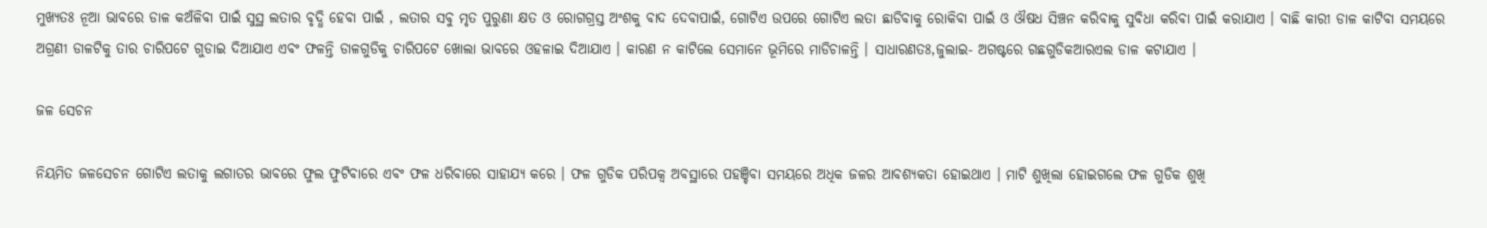ମୁଖ୍ୟତଃ ନୂଆ ଭାବରେ ଡାଳ କଅଁଳିବା ପାଇଁ ସୁସ୍ଥ ଲତାର ବୃଦ୍ଧି ହେବା ପାଇଁ , ଲତାର ସବୁ ମୃତ ପୁରୁଣା କ୍ଷତ ଓ ରୋଗଗ୍ରସ୍ତ ଅଂଶକୁ ବାଦ ଦେବାପାଇଁ, ଗୋଟିଏ ଉପରେ ଗୋଟିଏ ଲତା ଛାଡିବାକୁ ରୋକିବା ପାଇଁ ଓ ଔଷଧ ସିଞ୍ଚନ କରିବାକୁ ସୁବିଧା କରିବା ପାଇଁ କରାଯାଏ । ବାଛି କାରୀ ଡାଳ କାଟିବା ସମୟରେ ଅଗ୍ରଣୀ ଡାଳଟିକୁ ତାର ଚାରିପଟେ ଗୁଡାଇ ଦିଆଯାଏ ଏବଂ ଫଳନ୍ତି ଡାଳଗୁଡିକୁ ଚାରିପଟେ ଖୋଲା ଭାବରେ ଓହଳାଇ ଦିଆଯାଏ । କାରଣ ନ କାଟିଲେ ସେମାନେ ଭୂମିରେ ମାଡିଚାଳନ୍ତି । ସାଧାରଣତଃ,ଜୁଲାଇ- ଅଗଷ୍ଟରେ ଗଛଗୁଡିକଆରଏଲ ଡାଳ କଟାଯାଏ ।

ଜଳ ସେଚନ

ନିୟମିତ ଜଳସେଚନ ଗୋଟିଏ ଲତାକୁ ଲଗାତର ଭାବରେ ଫୁଲ ଫୁଟିବାରେ ଏବଂ ଫଳ ଧରିବାରେ ସାହାଯ୍ୟ କରେ । ଫଳ ଗୁଡିକ ପରିପକ୍ଵ ଅବସ୍ଥାରେ ପହଞ୍ଚିବା ସମୟରେ ଅଧିକ ଜଳର ଆବଶ୍ୟକତା ହୋଇଥାଏ । ମାଟି ଶୁଖିଲା ହୋଇଗଲେ ଫଳ ଗୁଡିକ ଶୁଖି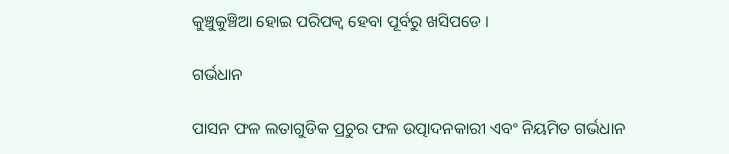କୁଞ୍ଚୁକୁଞ୍ଚିଆ ହୋଇ ପରିପକ୍ଵ ହେବା ପୂର୍ବରୁ ଖସିପଡେ ।

ଗର୍ଭଧାନ

ପାସନ ଫଳ ଲତାଗୁଡିକ ପ୍ରଚୁର ଫଳ ଉତ୍ପାଦନକାରୀ ଏବଂ ନିୟମିତ ଗର୍ଭଧାନ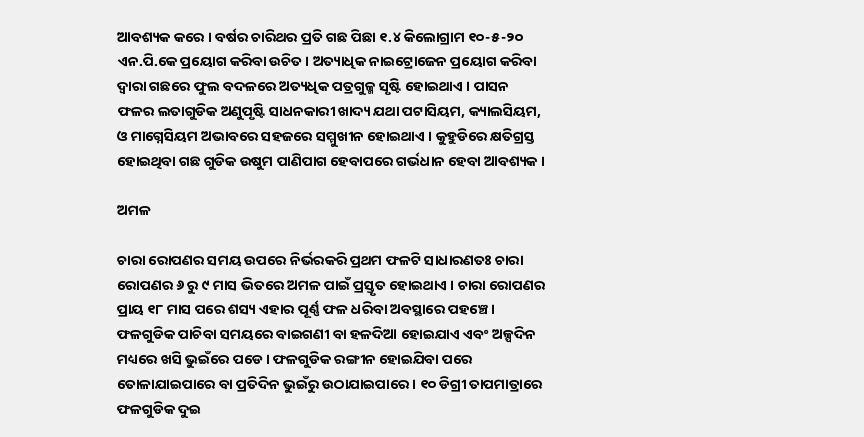ଆବଶ୍ୟକ କରେ । ବର୍ଷର ଚାରିଥର ପ୍ରତି ଗଛ ପିଛା ୧.୪ କିଲୋଗ୍ରାମ ୧୦-୫-୨୦ ଏନ.ପି.କେ ପ୍ରୟୋଗ କରିବା ଉଚିତ । ଅତ୍ୟାଧିକ ନାଇଟ୍ରୋଜେନ ପ୍ରୟୋଗ କରିବା ଦ୍ଵାରା ଗଛରେ ଫୁଲ ବଦଳରେ ଅତ୍ୟଧିକ ପତ୍ରଗୁଳ୍ମ ସୃଷ୍ଟି ହୋଇଥାଏ । ପାସନ ଫଳର ଲତାଗୁଡିକ ଅଣୁପୃଷ୍ଟି ସାଧନକାରୀ ଖାଦ୍ୟ ଯଥା ପଟାସିୟମ, କ୍ୟାଲସିୟମ, ଓ ମାଗ୍ନେସିୟମ ଅଭାବରେ ସହଜରେ ସମ୍ମୁଖୀନ ହୋଇଥାଏ । କୁହୁଡିରେ କ୍ଷତିଗ୍ରସ୍ତ ହୋଇଥିବା ଗଛ ଗୁଡିକ ଉଷୁମ ପାଣିପାଗ ହେବାପରେ ଗର୍ଭଧାନ ହେବା ଆବଶ୍ୟକ ।

ଅମଳ

ଚାରା ରୋପଣର ସମୟ ଉପରେ ନିର୍ଭରକରି ପ୍ରଥମ ଫଳଟି ସାଧାରଣତଃ ଚାରା ରୋପଣର ୬ ରୁ ୯ ମାସ ଭିତରେ ଅମଳ ପାଇଁ ପ୍ରସ୍ତୃତ ହୋଇଥାଏ । ଚାରା ରୋପଣର ପ୍ରାୟ ୧୮ ମାସ ପରେ ଶସ୍ୟ ଏହାର ପୂର୍ଣ୍ଣ ଫଳ ଧରିବା ଅବସ୍ଥାରେ ପହଞ୍ଚେ । ଫଳଗୁଡିକ ପାଚିବା ସମୟରେ ବାଇଗଣୀ ବା ହଳଦିଆ ହୋଇଯାଏ ଏବଂ ଅଳ୍ପଦିନ ମଧ୍ୟରେ ଖସି ଭୁଇଁରେ ପଡେ । ଫଳଗୁଡିକ ରଙ୍ଗୀନ ହୋଇଯିବା ପରେ ତୋଳାଯାଇପାରେ ବା ପ୍ରତିଦିନ ଭୁଇଁରୁ ଉଠାଯାଇପାରେ । ୧୦ ଡିଗ୍ରୀ ତାପମାତ୍ରାରେ ଫଳଗୁଡିକ ଦୁଇ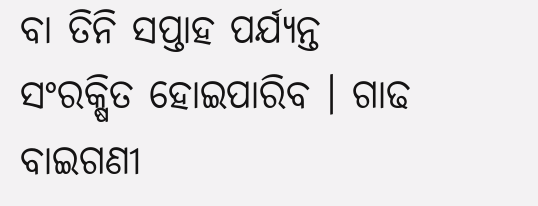ବା ତିନି ସପ୍ତାହ ପର୍ଯ୍ୟନ୍ତ ସଂରକ୍ଷିତ ହୋଇପାରିବ । ଗାଢ ବାଇଗଣୀ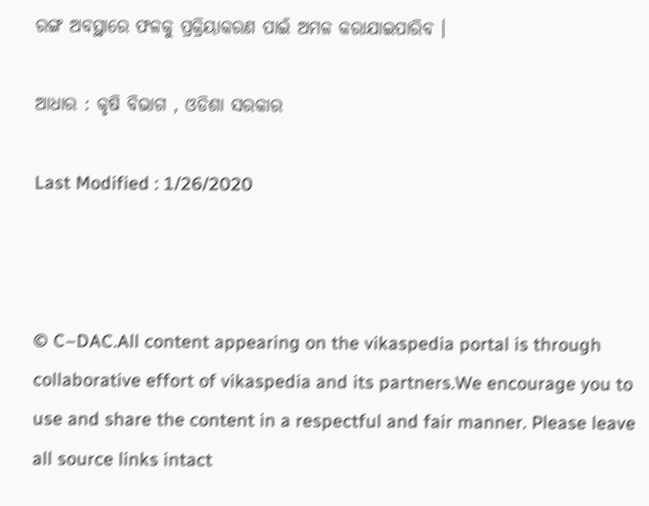ରଙ୍ଗ ଅବସ୍ଥାରେ ଫଳକୁ ପ୍ରକ୍ରିୟାକରଣ ପାଇଁ ଅମଳ କରାଯାଇପାରିବ ।

ଆଧାର : କୃଷି ବିଭାଗ , ଓଡିଶା ସରକାର

Last Modified : 1/26/2020



© C–DAC.All content appearing on the vikaspedia portal is through collaborative effort of vikaspedia and its partners.We encourage you to use and share the content in a respectful and fair manner. Please leave all source links intact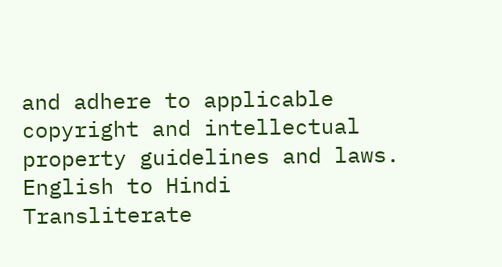and adhere to applicable copyright and intellectual property guidelines and laws.
English to Hindi Transliterate